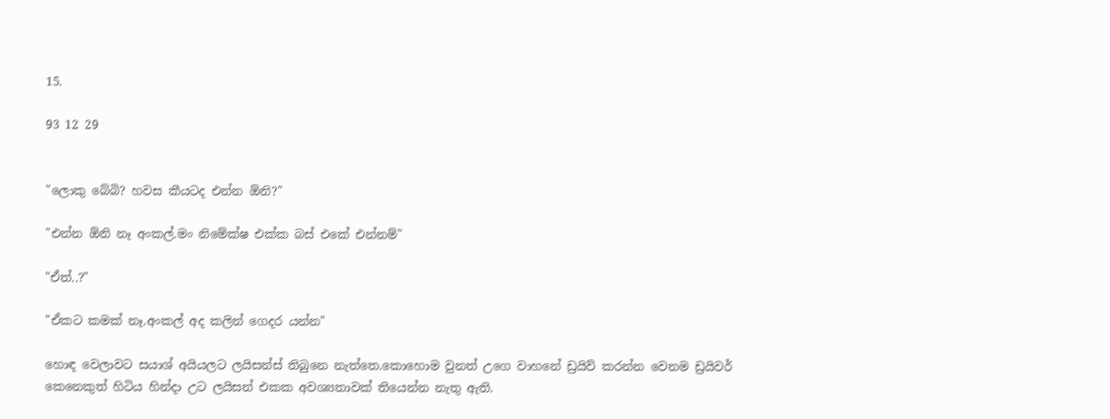15.

93 12 29


"ලොකු බේබි? හවස කීයටද එන්න ඕනි?"

"එන්න ඕනි නෑ අංකල්.මං නිමේක්ෂ එක්ක බස් එකේ එන්නම්"

"ඒත්..?"

"ඒකට කමක් නෑ.අංකල් අද කලින් ගෙදර යන්න"

හොඳ වෙලාවට සයාශ් අයියලට ලයිසන්ස් තිබුනෙ නැත්තෙ.කොහොම වුනත් උගෙ වාහනේ ඩ්‍රයිව් කරන්න වෙනම ඩ්‍රයිවර් කෙනෙකුත් හිටිය හින්දා උට ලයිසන් එකක අවශ්‍යතාවක් තියෙන්න නැතු ඇති.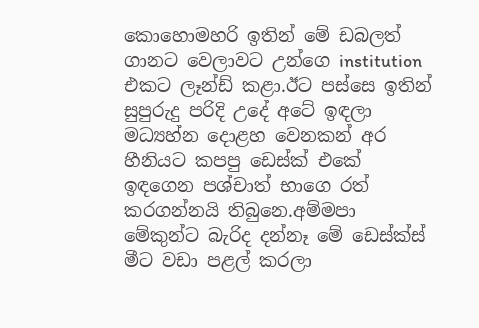කොහොමහරි ඉතින් මේ ඩබලත් ගානට වෙලාවට උන්ගෙ institution එකට ලෑන්ඩ් කළා.ඊට පස්සෙ ඉතින් සුපුරුදු පරිදි උදේ අටේ ඉඳලා මධ්‍යහ්න දොළහ වෙනකන් අර හීනියට කපපු ඩෙස්ක් එකේ ඉඳගෙන පශ්චාත් භාගෙ රත් කරගන්නයි තිබුනෙ.අම්මපා මේකුන්ට බැරිද දන්නෑ මේ ඩෙස්ක්ස් මීට වඩා පළල් කරලා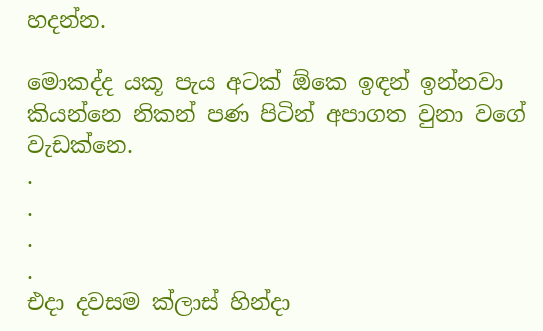හදන්න.

මොකද්ද යකූ පැය අටක් ඕකෙ ඉඳන් ඉන්නවා කියන්නෙ නිකන් පණ පිටින් අපාගත වුනා වගේ වැඩක්නෙ.
.
.
.
.
එදා දවසම ක්ලාස් හින්දා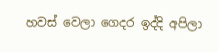හවස් වෙලා ගෙදර ඉද්දි අපිලා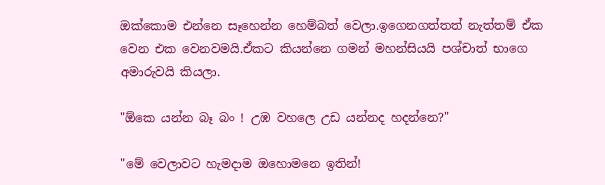ඔක්කොම එන්නෙ සෑහෙන්න හෙම්බත් වෙලා.ඉගෙනගත්තත් නැත්තම් ඒක වෙන එක වෙනවමයි.ඒකට කියන්නෙ ගමන් මහන්සියයි පශ්චාත් භාගෙ අමාරුවයි කියලා.

"ඕකෙ යන්න බෑ බං ! උඹ වහලෙ උඩ යන්නද හදන්නෙ?"

"මේ වෙලාවට හැමදාම ඔහොමනෙ ඉතින්!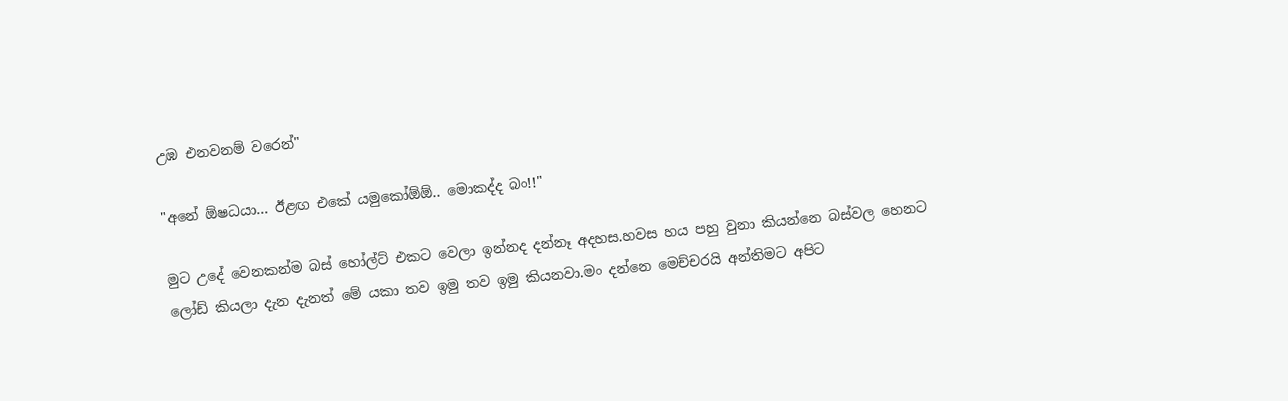උඹ එනවනම් වරෙන්"

"අනේ ඕෂධයා... ඊළඟ එකේ යමුකෝඕඕ.. මොකද්ද බං!!"

මුට උදේ වෙනකන්ම බස් හෝල්ට් එකට වෙලා ඉන්නද දන්නෑ අදහස.හවස හය පහු වුනා කියන්නෙ බස්වල හෙනට ලෝඩ් කියලා දැන දැනත් මේ යකා තව ඉමු තව ඉමු කියනවා.මං දන්නෙ මෙච්චරයි අන්තිමට අපිට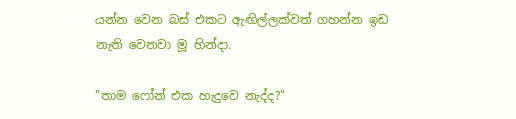යන්න වෙන බස් එකට ඇඟිල්ලක්වත් ගහන්න ඉඩ නැති වෙනවා මූ හින්දා.

"තාම ෆෝන් එක හැදුවෙ නැද්ද?"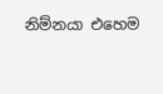නිම්නයා එහෙම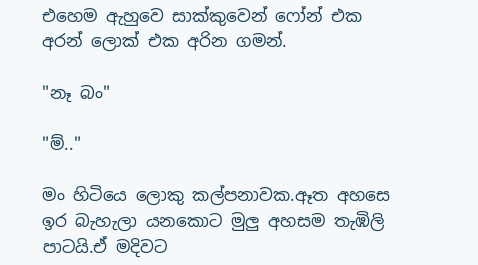එහෙම ඇහුවෙ සාක්කුවෙන් ෆෝන් එක අරන් ලොක් එක අරින ගමන්.

"නෑ බං"

"ම්.."

මං හිටියෙ ලොකු කල්පනාවක.ඈත අහසෙ ඉර බැහැලා යනකොට මුලු අහසම තැඹිලි පාටයි.ඒ මදිවට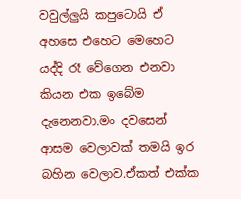වවුල්ලුයි කපුටොයි ඒ අහසෙ එහෙට මෙහෙට යද්දි රෑ වේගෙන එනවා කියන එක ඉබේම දැනෙනවා.මං දවසෙන් ආසම වෙලාවක් තමයි ඉර බහින වෙලාව.ඒකත් එක්ක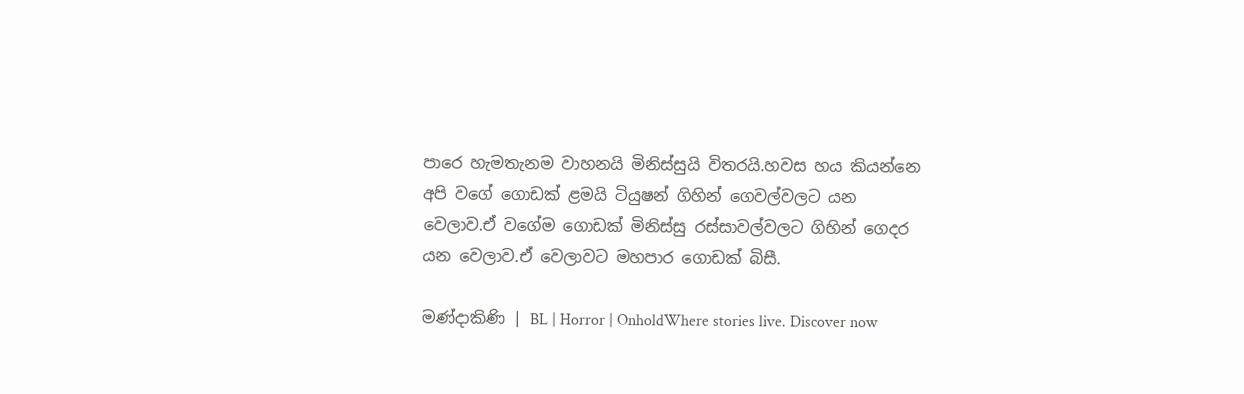පාරෙ හැමතැනම වාහනයි මිනිස්සුයි විතරයි.හවස හය කියන්නෙ අපි වගේ ගොඩක් ළමයි ටියුෂන් ගිහින් ගෙවල්වලට යන වෙලාව.ඒ වගේම ගොඩක් මිනිස්සු රස්සාවල්වලට ගිහින් ගෙදර යන වෙලාව.ඒ වෙලාවට මහපාර ගොඩක් බිසී.

මණ්දාකිණි | BL | Horror | OnholdWhere stories live. Discover now